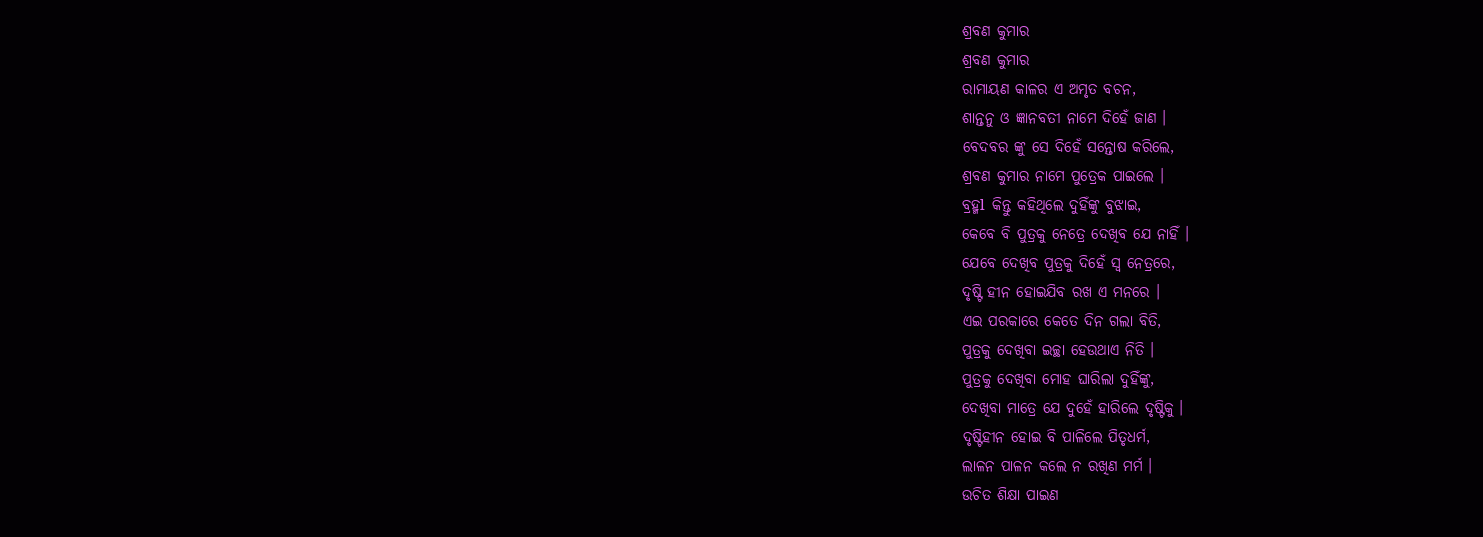ଶ୍ରବଣ କୁମାର
ଶ୍ରବଣ କୁମାର
ରାମାୟଣ କାଳର ଏ ଅମୃତ ବଚନ,
ଶାନ୍ତନୁ ଓ ଜ୍ଞାନବତୀ ନାମେ ଦିହେଁ ଜାଣ ।
ବେଦବର ଙ୍କୁ ସେ ଦିହେଁ ସନ୍ତୋଷ କରିଲେ,
ଶ୍ରବଣ କୁମାର ନାମେ ପୁତ୍ରେକ ପାଇଲେ ।
ବ୍ରହ୍ମl କିନ୍ତୁ କହିଥିଲେ ଦୁହିଁଙ୍କୁ ବୁଝାଇ,
କେବେ ବି ପୁତ୍ରକୁ ନେତ୍ରେ ଦେଖିବ ଯେ ନାହିଁ ।
ଯେବେ ଦେଖିବ ପୁତ୍ରକୁ ଦିହେଁ ସ୍ଵ ନେତ୍ରରେ,
ଦୃଷ୍ଟି ହୀନ ହୋଇଯିବ ରଖ ଏ ମନରେ ।
ଏଇ ପରକାରେ କେତେ ଦିନ ଗଲା ବିତି,
ପୁତ୍ରକୁ ଦେଖିବା ଇଚ୍ଛା ହେଉଥାଏ ନିତି ।
ପୁତ୍ରକୁ ଦେଖିବା ମୋହ ଘାରିଲା ଦୁହିଁଙ୍କୁ,
ଦେଖିବା ମାତ୍ରେ ଯେ ଦୁହେଁ ହାରିଲେ ଦୃଷ୍ଟିକୁ ।
ଦୃଷ୍ଟିହୀନ ହୋଇ ବି ପାଳିଲେ ପିତୃଧର୍ମ,
ଲାଳନ ପାଳନ କଲେ ନ ରଖିଣ ମର୍ମ ।
ଉଚିତ ଶିକ୍ଷା ପାଇଣ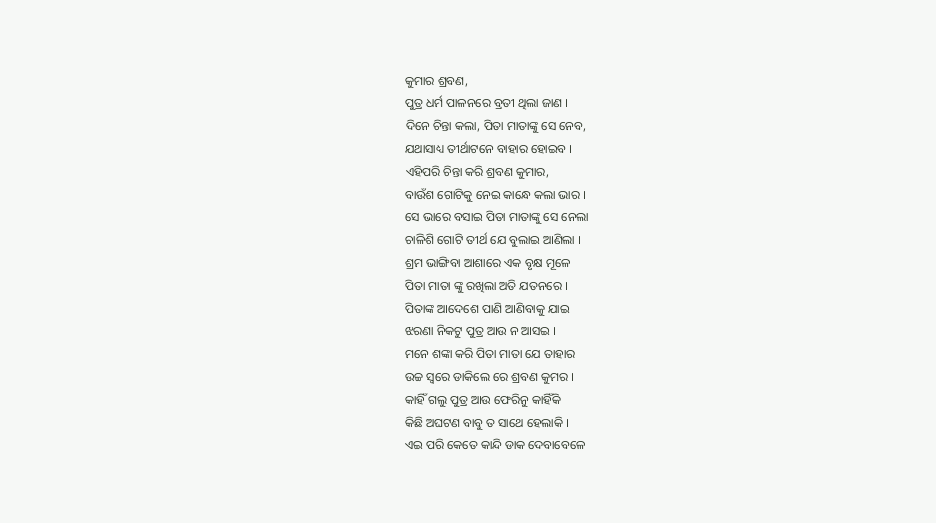କୁମାର ଶ୍ରବଣ,
ପୁତ୍ର ଧର୍ମ ପାଳନରେ ବ୍ରତୀ ଥିଲା ଜାଣ ।
ଦିନେ ଚିନ୍ତା କଲା, ପିତା ମାତାଙ୍କୁ ସେ ନେବ,
ଯଥାସାଧ୍ୟ ତୀର୍ଥାଟନେ ବାହାର ହୋଇବ ।
ଏହିପରି ଚିନ୍ତା କରି ଶ୍ରବଣ କୁମାର,
ବାଉଁଶ ଗୋଟିକୁ ନେଇ କାନ୍ଧେ କଲା ଭାର ।
ସେ ଭାରେ ବସାଇ ପିତା ମାତାଙ୍କୁ ସେ ନେଲା
ଚାଳିଶି ଗୋଟି ତୀର୍ଥ ଯେ ବୁଲାଇ ଆଣିଲା ।
ଶ୍ରମ ଭାଙ୍ଗିବା ଆଶାରେ ଏକ ବୃକ୍ଷ ମୂଳେ
ପିତା ମାତା ଙ୍କୁ ରଖିଲା ଅତି ଯତନରେ ।
ପିତାଙ୍କ ଆଦେଶେ ପାଣି ଆଣିବାକୁ ଯାଇ
ଝରଣା ନିକଟୁ ପୁତ୍ର ଆଉ ନ ଆସଇ ।
ମନେ ଶଙ୍କା କରି ପିତା ମାତା ଯେ ତାହାର
ଉଚ୍ଚ ସ୍ଵରେ ଡାକିଲେ ରେ ଶ୍ରବଣ କୁମର ।
କାହିଁ ଗଲୁ ପୁତ୍ର ଆଉ ଫେରିନୁ କାହିଁକି
କିଛି ଅଘଟଣ ବାବୁ ତ ସାଥେ ହେଲାକି ।
ଏଇ ପରି କେତେ କାନ୍ଦି ଡାକ ଦେବାବେଳେ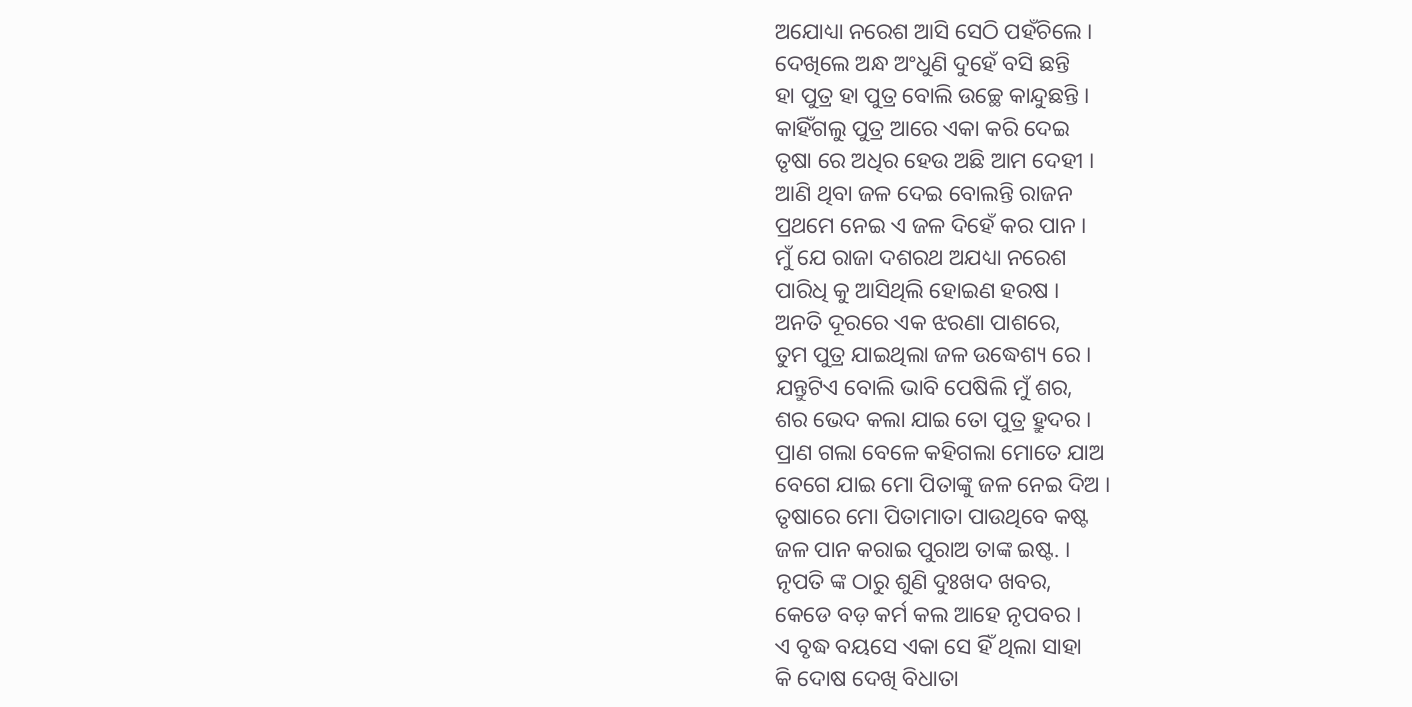ଅଯୋଧ୍ୟା ନରେଶ ଆସି ସେଠି ପହଁଚିଲେ ।
ଦେଖିଲେ ଅନ୍ଧ ଅଂଧୁଣି ଦୁହେଁ ବସି ଛନ୍ତି
ହା ପୁତ୍ର ହା ପୁତ୍ର ବୋଲି ଉଚ୍ଛେ କାନ୍ଦୁଛନ୍ତି ।
କାହିଁଗଲୁ ପୁତ୍ର ଆରେ ଏକା କରି ଦେଇ
ତୃଷା ରେ ଅଧିର ହେଉ ଅଛି ଆମ ଦେହୀ ।
ଆଣି ଥିବା ଜଳ ଦେଇ ବୋଲନ୍ତି ରାଜନ
ପ୍ରଥମେ ନେଇ ଏ ଜଳ ଦିହେଁ କର ପାନ ।
ମୁଁ ଯେ ରାଜା ଦଶରଥ ଅଯଧ୍ୟା ନରେଶ
ପାରିଧି କୁ ଆସିଥିଲି ହୋଇଣ ହରଷ ।
ଅନତି ଦୂରରେ ଏକ ଝରଣା ପାଶରେ,
ତୁମ ପୁତ୍ର ଯାଇଥିଲା ଜଳ ଉଦ୍ଧେଶ୍ୟ ରେ ।
ଯନ୍ତୁଟିଏ ବୋଲି ଭାବି ପେଷିଲି ମୁଁ ଶର,
ଶର ଭେଦ କଲା ଯାଇ ତୋ ପୁତ୍ର ହ୍ରୁଦର ।
ପ୍ରାଣ ଗଲା ବେଳେ କହିଗଲା ମୋତେ ଯାଅ
ବେଗେ ଯାଇ ମୋ ପିତାଙ୍କୁ ଜଳ ନେଇ ଦିଅ ।
ତୃଷାରେ ମୋ ପିତାମାତା ପାଉଥିବେ କଷ୍ଟ
ଜଳ ପାନ କରାଇ ପୁରାଅ ତାଙ୍କ ଇଷ୍ଟ. ।
ନୃପତି ଙ୍କ ଠାରୁ ଶୁଣି ଦୁଃଖଦ ଖବର,
କେଡେ ବଡ଼ କର୍ମ କଲ ଆହେ ନୃପବର ।
ଏ ବୃଦ୍ଧ ବୟସେ ଏକା ସେ ହିଁ ଥିଲା ସାହା
କି ଦୋଷ ଦେଖି ବିଧାତା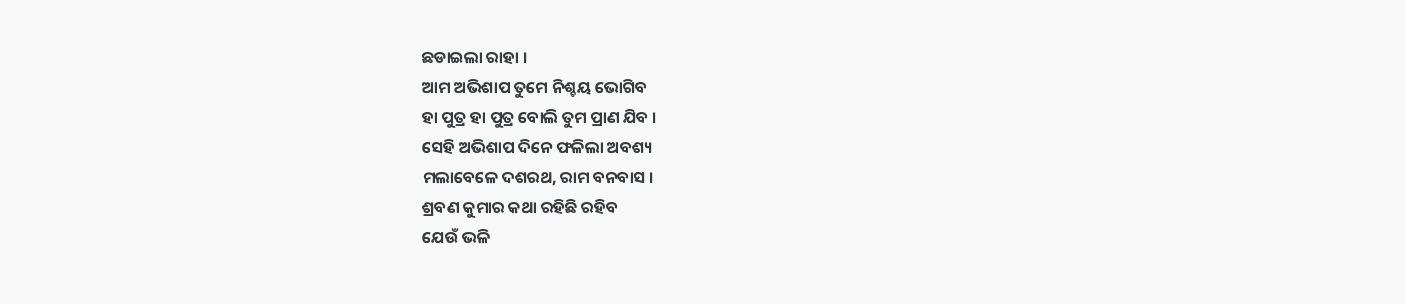ଛଡାଇଲା ରାହା ।
ଆମ ଅଭିଶାପ ତୁମେ ନିଶ୍ଚୟ ଭୋଗିବ
ହା ପୁତ୍ର ହା ପୁତ୍ର ବୋଲି ତୁମ ପ୍ରାଣ ଯିବ ।
ସେହି ଅଭିଶାପ ଦିନେ ଫଳିଲା ଅବଶ୍ୟ
ମଲାବେଳେ ଦଶରଥ, ରାମ ବନବାସ ।
ଶ୍ରବଣ କୁମାର କଥା ରହିଛି ରହିବ
ଯେଉଁ ଭଳି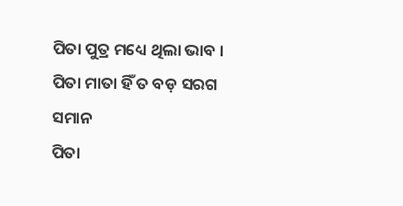ପିତା ପୁତ୍ର ମଧ୍ୟେ ଥିଲା ଭାବ ।
ପିତା ମାତା ହିଁ ତ ବଡ଼ ସରଗ ସମାନ
ପିତା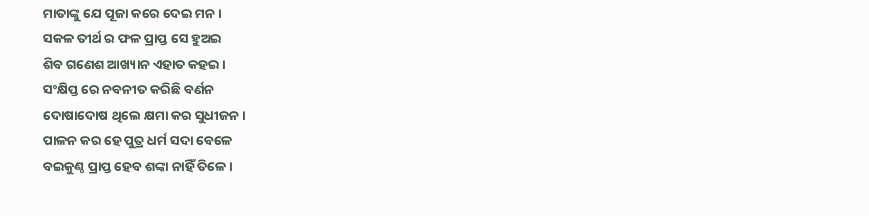ମାତାଙ୍କୁ ଯେ ପୂଜା କରେ ଦେଇ ମନ ।
ସକଳ ତୀର୍ଥ ର ଫଳ ପ୍ରାପ୍ତ ସେ ହୁଅଇ
ଶିବ ଗଣେଶ ଆଖ୍ୟାନ ଏହାତ କହଇ ।
ସଂକ୍ଷିପ୍ତ ରେ ନବନୀତ କରିଛି ବର୍ଣନ
ଦୋଷାଦୋଷ ଥିଲେ କ୍ଷମା କର ସୁଧୀଜନ ।
ପାଳନ କର ହେ ପୁତ୍ର ଧର୍ମ ସଦା ବେଳେ
ବଇକୁଣ୍ଠ ପ୍ରାପ୍ତ ହେବ ଶଙ୍କା ନାହିଁ ତିଳେ ।